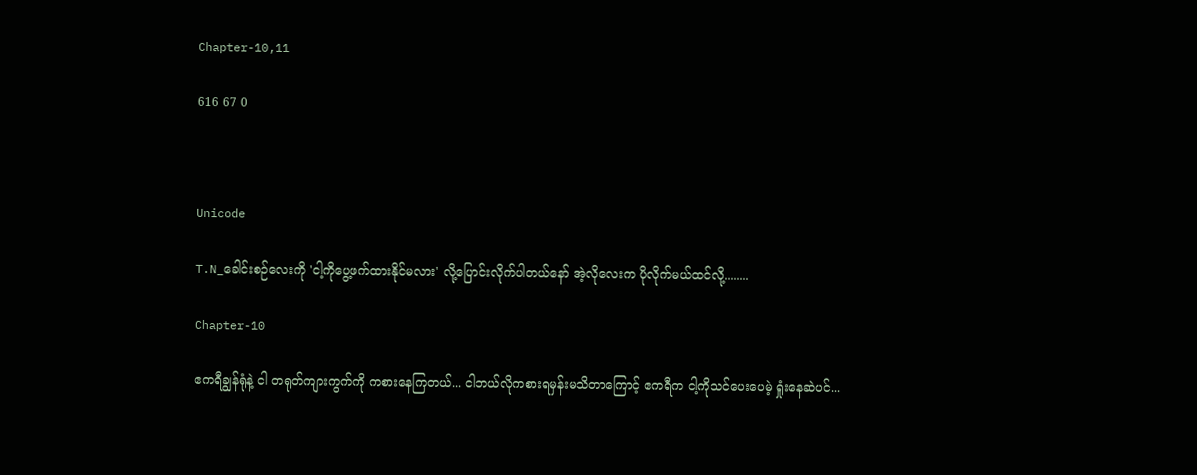Chapter-10,11

616 67 0



Unicode

T.N_ခေါင်းစဉ်လေးကို 'ငါ့ကိုပွေ့ဖက်ထားနိုင်မလား' လို့ပြောင်းလိုက်ပါတယ်နော် အဲ့လိုလေးက ပိုလိုက်မယ်ထင်လို့........

Chapter-10

ဧကရီချွန်ရုံနဲ့ ငါ တရုတ်ကျားကွက်ကို ကစားနေကြတယ်... ငါဘယ်လိုကစားရမှန်းမသိတာကြောင့် ဧကရီက ငါ့ကိုသင်ပေးပေမဲ့ ရှုံးနေဆဲပင်...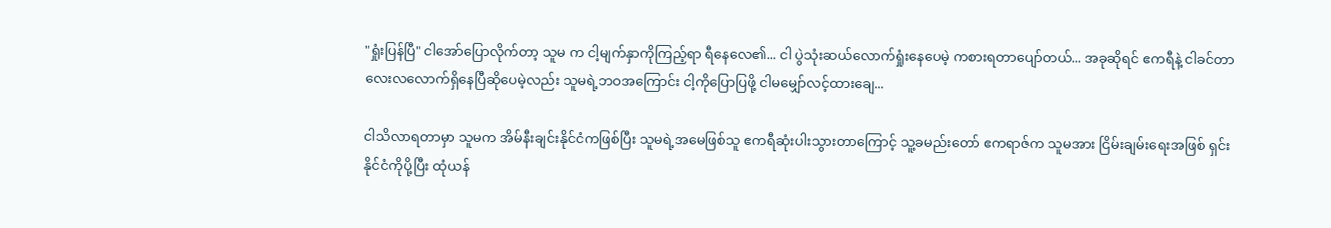"ရှုံးပြန်ပြီ" ငါအော်ပြောလိုက်တာ့ သူမ က ငါ့မျက်နှာကိုကြည့်ရာ ရီနေလေ၏... ငါ ပွဲသုံးဆယ်လောက်ရှုံးနေပေမဲ့ ကစားရတာပျော်တယ်... အခုဆိုရင် ဧကရီနဲ့ ငါခင်တာ လေးလလောက်ရှိနေပြီဆိုပေမဲ့လည်း သူမရဲ့ဘဝအကြောင်း ငါ့ကိုပြောပြဖို့ ငါမမျှော်လင့်ထားချေ...

ငါသိလာရတာမှာ သူမက အိမ်နီးချင်းနိုင်ငံကဖြစ်ပြီး သူမရဲ့အမေဖြစ်သူ ဧကရီဆုံးပါးသွားတာကြောင့် သူ့ခမည်းတော် ဧကရာဇ်က သူမအား ငြိမ်းချမ်းရေးအဖြစ် ရှင်းနိုင်ငံကိုပို့ပြီး ထုံယန်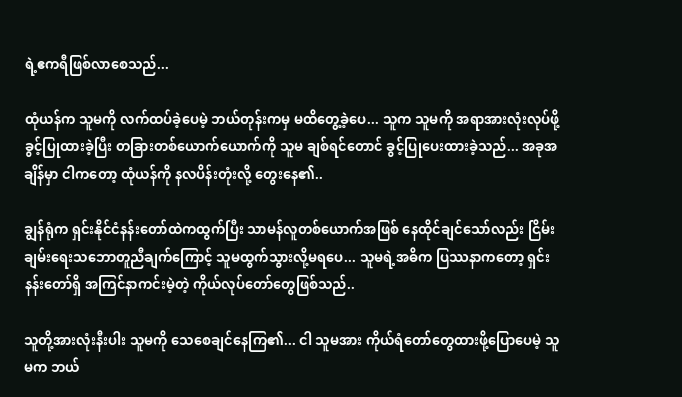ရဲ့ဧကရီဖြစ်လာစေသည်...

ထုံယန်က သူမကို လက်ထပ်ခဲ့ပေမဲ့ ဘယ်တုန်းကမှ မထိတွေ့ခဲ့ပေ... သူက သူမကို အရာအားလုံးလုပ်ဖို့ခွင့်ပြုထားခဲ့ပြီး တခြားတစ်ယောက်ယောက်ကို သူမ ချစ်ရင်တောင် ခွင့်ပြုပေးထားခဲ့သည်... အခုအချိန်မှာ ငါကတော့ ထုံယန်ကို နလပိန်းတုံးလို့ တွေးနေ၏..

ချွန်ရုံက ရှင်းနိုင်ငံနန်းတော်ထဲကထွက်ပြီး သာမန်လူတစ်ယောက်အဖြစ် နေထိုင်ချင်သော်လည်း ငြိမ်းချမ်းရေးသဘောတူညီချက်ကြောင့် သူမထွက်သွားလို့မရပေ... သူမရဲ့အဓိက ပြဿနာကတော့ ရှင်းနန်းတော်ရှိ အကြင်နာကင်းမဲ့တဲ့ ကိုယ်လုပ်တော်တွေဖြစ်သည်..

သူတို့အားလုံးနီးပါး သူမကို သေစေချင်နေကြ၏... ငါ သူမအား ကိုယ်ရံတော်တွေထားဖို့ပြောပေမဲ့ သူမက ဘယ်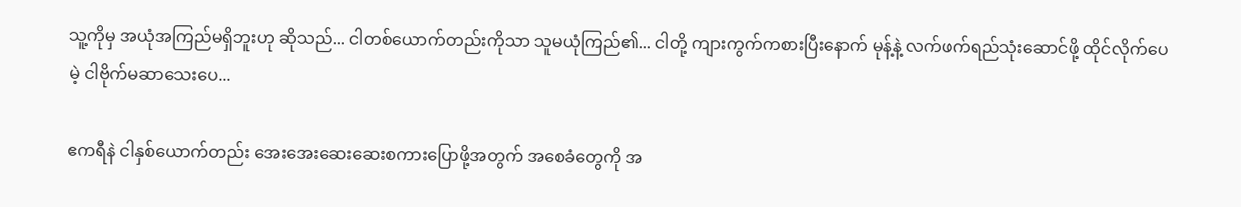သူ့ကိုမှ အယုံအကြည်မရှိဘူးဟု ဆိုသည်... ငါတစ်ယောက်တည်းကိုသာ သူမယုံကြည်၏... ငါတို့ ကျားကွက်ကစားပြီးနောက် မုန့်နဲ့ လက်ဖက်ရည်သုံးဆောင်ဖို့ ထိုင်လိုက်ပေမဲ့ ငါဗိုက်မဆာသေးပေ...

ဧကရီနဲ ငါနှစ်ယောက်တည်း အေးအေးဆေးဆေးစကားပြောဖို့အတွက် အစေခံတွေကို အ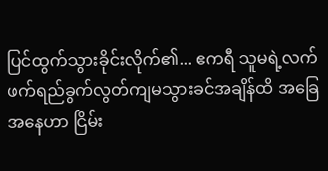ပြင်ထွက်သွားခိုင်းလိုက်၏... ဧကရီ သူမရဲ့လက်ဖက်ရည်ခွက်လွတ်ကျမသွားခင်အချိန်ထိ အခြေအနေဟာ ငြိမ်း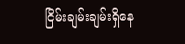ငြိမ်းချမ်းချမ်းရှိနေ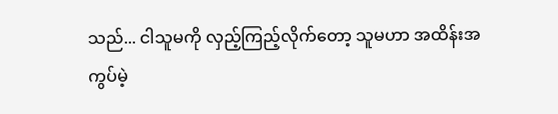သည်... ငါသူမကို လှည့်ကြည့်လိုက်တော့ သူမဟာ အထိန်းအကွပ်မဲ့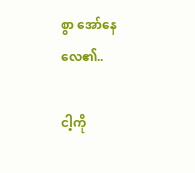စွာ အော်နေလေ၏..

ငါ့ကို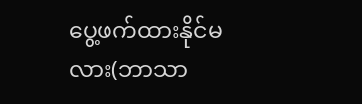ပွေ့ဖက်ထားနိုင်မလား(ဘာသာ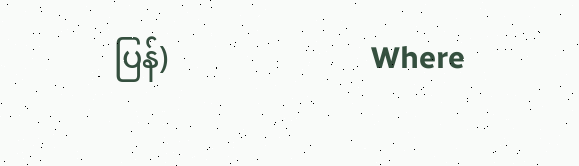ပြန်)                          Where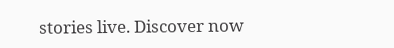stories live. Discover now